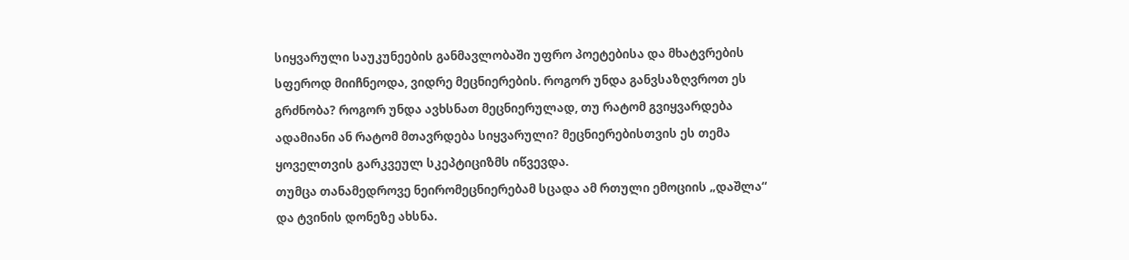სიყვარული საუკუნეების განმავლობაში უფრო პოეტებისა და მხატვრების სფეროდ მიიჩნეოდა, ვიდრე მეცნიერების. როგორ უნდა განვსაზღვროთ ეს გრძნობა? როგორ უნდა ავხსნათ მეცნიერულად, თუ რატომ გვიყვარდება ადამიანი ან რატომ მთავრდება სიყვარული? მეცნიერებისთვის ეს თემა ყოველთვის გარკვეულ სკეპტიციზმს იწვევდა.
თუმცა თანამედროვე ნეირომეცნიერებამ სცადა ამ რთული ემოციის „დაშლა“ და ტვინის დონეზე ახსნა.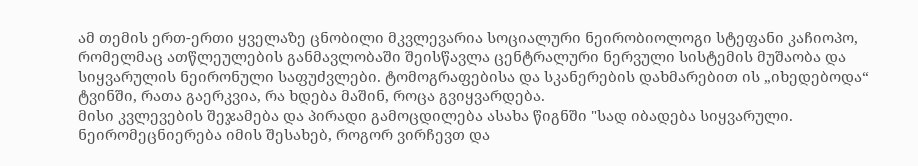ამ თემის ერთ-ერთი ყველაზე ცნობილი მკვლევარია სოციალური ნეირობიოლოგი სტეფანი კაჩიოპო, რომელმაც ათწლეულების განმავლობაში შეისწავლა ცენტრალური ნერვული სისტემის მუშაობა და სიყვარულის ნეირონული საფუძვლები. ტომოგრაფებისა და სკანერების დახმარებით ის „იხედებოდა“ ტვინში, რათა გაერკვია, რა ხდება მაშინ, როცა გვიყვარდება.
მისი კვლევების შეჯამება და პირადი გამოცდილება ასახა წიგნში "სად იბადება სიყვარული. ნეირომეცნიერება იმის შესახებ, როგორ ვირჩევთ და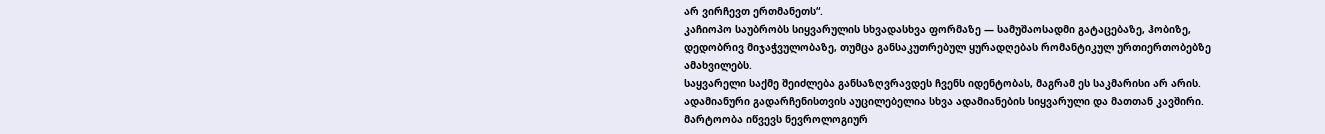არ ვირჩევთ ერთმანეთს“.
კაჩიოპო საუბრობს სიყვარულის სხვადასხვა ფორმაზე — სამუშაოსადმი გატაცებაზე, ჰობიზე, დედობრივ მიჯაჭვულობაზე, თუმცა განსაკუთრებულ ყურადღებას რომანტიკულ ურთიერთობებზე ამახვილებს.
საყვარელი საქმე შეიძლება განსაზღვრავდეს ჩვენს იდენტობას, მაგრამ ეს საკმარისი არ არის. ადამიანური გადარჩენისთვის აუცილებელია სხვა ადამიანების სიყვარული და მათთან კავშირი.
მარტოობა იწვევს ნევროლოგიურ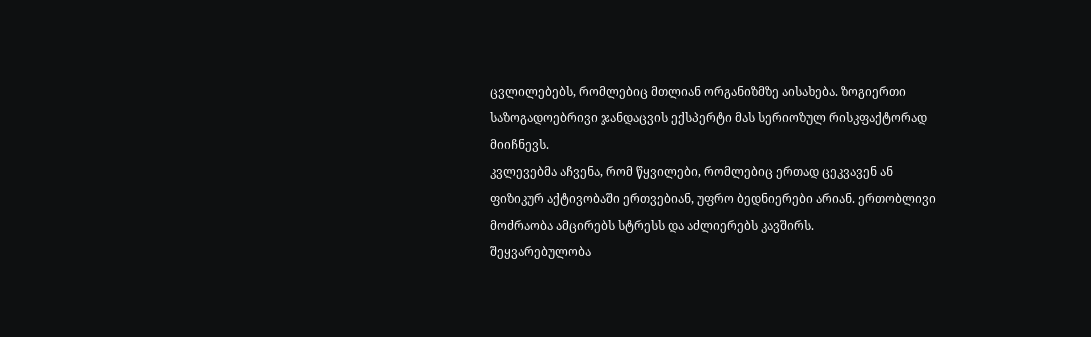ცვლილებებს, რომლებიც მთლიან ორგანიზმზე აისახება. ზოგიერთი საზოგადოებრივი ჯანდაცვის ექსპერტი მას სერიოზულ რისკფაქტორად მიიჩნევს.
კვლევებმა აჩვენა, რომ წყვილები, რომლებიც ერთად ცეკვავენ ან ფიზიკურ აქტივობაში ერთვებიან, უფრო ბედნიერები არიან. ერთობლივი მოძრაობა ამცირებს სტრესს და აძლიერებს კავშირს.
შეყვარებულობა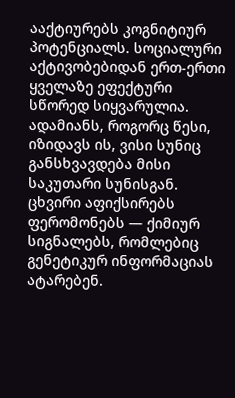ააქტიურებს კოგნიტიურ პოტენციალს. სოციალური აქტივობებიდან ერთ-ერთი ყველაზე ეფექტური სწორედ სიყვარულია.
ადამიანს, როგორც წესი, იზიდავს ის, ვისი სუნიც განსხვავდება მისი საკუთარი სუნისგან. ცხვირი აფიქსირებს ფერომონებს — ქიმიურ სიგნალებს, რომლებიც გენეტიკურ ინფორმაციას ატარებენ.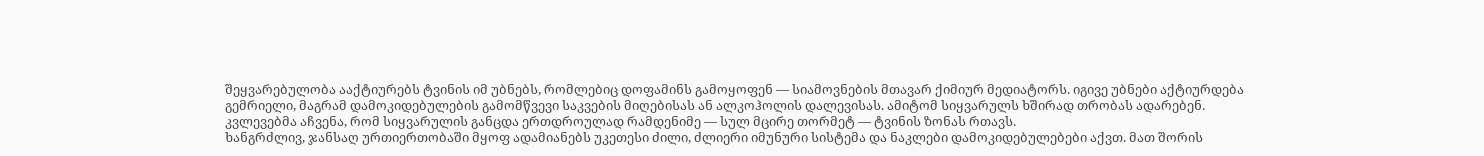შეყვარებულობა ააქტიურებს ტვინის იმ უბნებს, რომლებიც დოფამინს გამოყოფენ — სიამოვნების მთავარ ქიმიურ მედიატორს. იგივე უბნები აქტიურდება გემრიელი, მაგრამ დამოკიდებულების გამომწვევი საკვების მიღებისას ან ალკოჰოლის დალევისას. ამიტომ სიყვარულს ხშირად თრობას ადარებენ.
კვლევებმა აჩვენა, რომ სიყვარულის განცდა ერთდროულად რამდენიმე — სულ მცირე თორმეტ — ტვინის ზონას რთავს.
ხანგრძლივ, ჯანსაღ ურთიერთობაში მყოფ ადამიანებს უკეთესი ძილი, ძლიერი იმუნური სისტემა და ნაკლები დამოკიდებულებები აქვთ. მათ შორის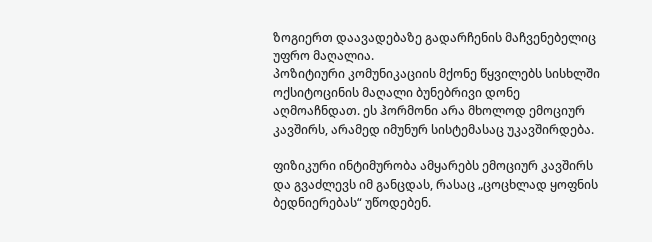ზოგიერთ დაავადებაზე გადარჩენის მაჩვენებელიც უფრო მაღალია.
პოზიტიური კომუნიკაციის მქონე წყვილებს სისხლში ოქსიტოცინის მაღალი ბუნებრივი დონე აღმოაჩნდათ. ეს ჰორმონი არა მხოლოდ ემოციურ კავშირს, არამედ იმუნურ სისტემასაც უკავშირდება.

ფიზიკური ინტიმურობა ამყარებს ემოციურ კავშირს და გვაძლევს იმ განცდას, რასაც „ცოცხლად ყოფნის ბედნიერებას“ უწოდებენ.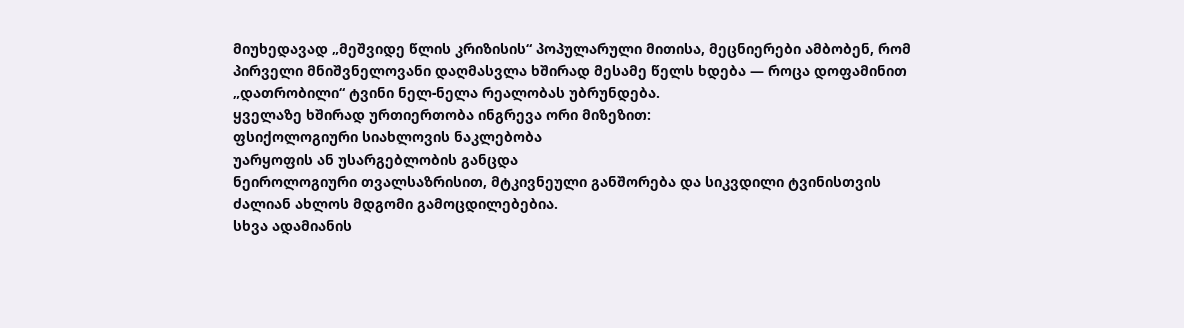მიუხედავად „მეშვიდე წლის კრიზისის“ პოპულარული მითისა, მეცნიერები ამბობენ, რომ პირველი მნიშვნელოვანი დაღმასვლა ხშირად მესამე წელს ხდება — როცა დოფამინით „დათრობილი“ ტვინი ნელ-ნელა რეალობას უბრუნდება.
ყველაზე ხშირად ურთიერთობა ინგრევა ორი მიზეზით:
ფსიქოლოგიური სიახლოვის ნაკლებობა
უარყოფის ან უსარგებლობის განცდა
ნეიროლოგიური თვალსაზრისით, მტკივნეული განშორება და სიკვდილი ტვინისთვის ძალიან ახლოს მდგომი გამოცდილებებია.
სხვა ადამიანის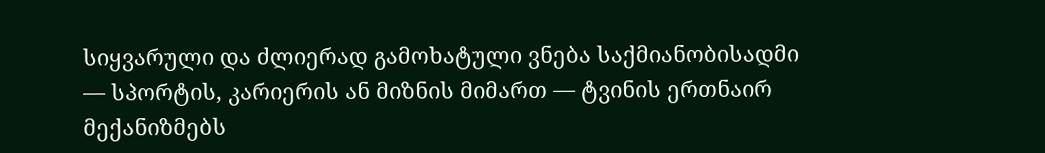სიყვარული და ძლიერად გამოხატული ვნება საქმიანობისადმი — სპორტის, კარიერის ან მიზნის მიმართ — ტვინის ერთნაირ მექანიზმებს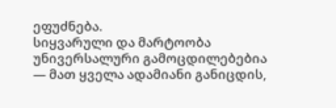ეფუძნება.
სიყვარული და მარტოობა უნივერსალური გამოცდილებებია — მათ ყველა ადამიანი განიცდის,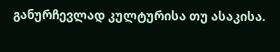განურჩევლად კულტურისა თუ ასაკისა.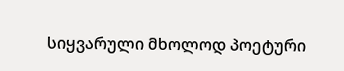სიყვარული მხოლოდ პოეტური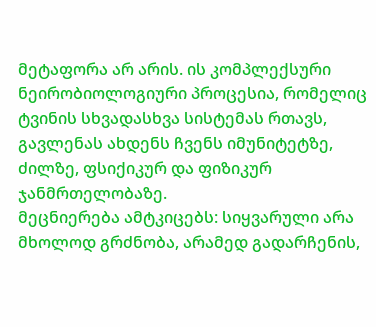მეტაფორა არ არის. ის კომპლექსური ნეირობიოლოგიური პროცესია, რომელიც ტვინის სხვადასხვა სისტემას რთავს, გავლენას ახდენს ჩვენს იმუნიტეტზე, ძილზე, ფსიქიკურ და ფიზიკურ ჯანმრთელობაზე.
მეცნიერება ამტკიცებს: სიყვარული არა მხოლოდ გრძნობა, არამედ გადარჩენის,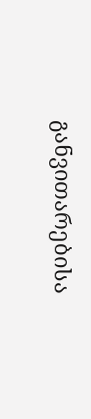განვითარებისა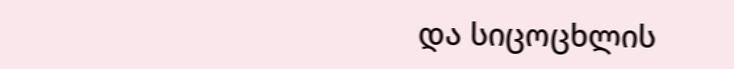და სიცოცხლის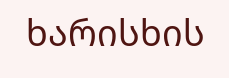ხარისხის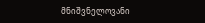მნიშვნელოვანი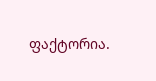ფაქტორია.